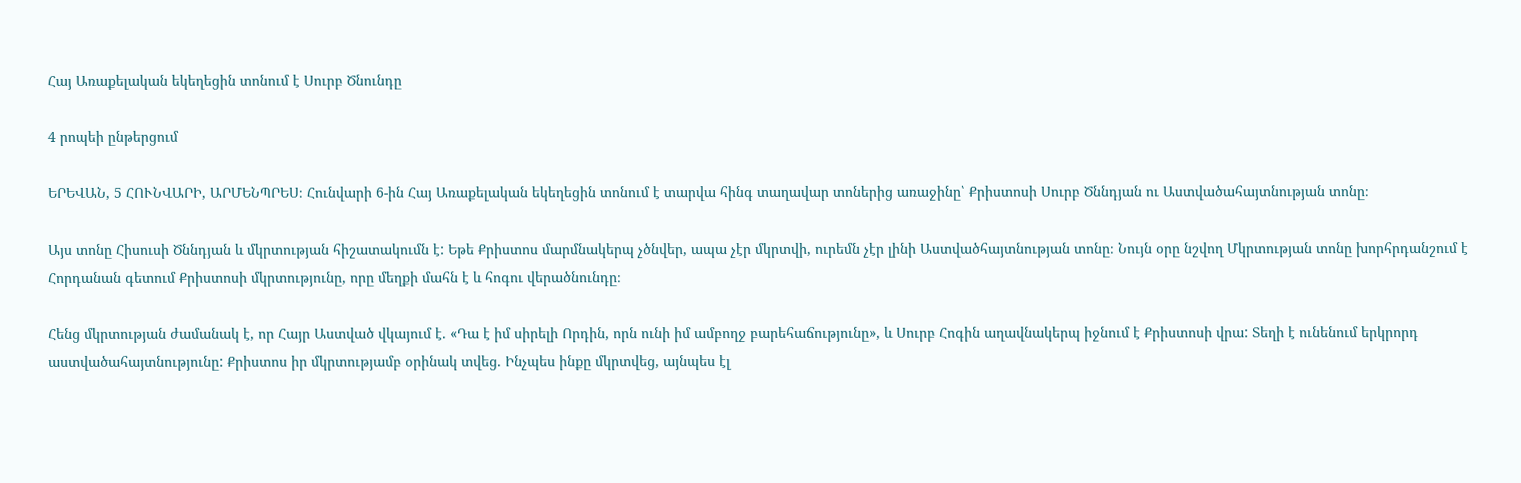Հայ Առաքելական եկեղեցին տոնում է Սուրբ Ծնունդը

4 րոպեի ընթերցում

ԵՐԵՎԱՆ, 5 ՀՈՒՆՎԱՐԻ, ԱՐՄԵՆՊՐԵՍ։ Հունվարի 6-ին Հայ Առաքելական եկեղեցին տոնում է տարվա հինգ տաղավար տոներից առաջինը՝ Քրիստոսի Սուրբ Ծննդյան ու Աստվածահայտնության տոնը։

Այս տոնը Հիսուսի Ծննդյան և մկրտության հիշատակումն է: Եթե Քրիստոս մարմնակերպ չծնվեր, ապա չէր մկրտվի, ուրեմն չէր լինի Աստվածհայտնության տոնը։ Նույն օրը նշվող Մկրտության տոնը խորհրդանշում է Հորդանան գետում Քրիստոսի մկրտությունը, որը մեղքի մահն է և հոգու վերածնունդը։

Հենց մկրտության ժամանակ է, որ Հայր Աստված վկայում է. «Դա է իմ սիրելի Որդին, որն ունի իմ ամբողջ բարեհաճությունը», և Սուրբ Հոգին աղավնակերպ իջնում է Քրիստոսի վրա: Տեղի է ունենում երկրորդ աստվածահայտնությունը: Քրիստոս իր մկրտությամբ օրինակ տվեց. Ինչպես ինքը մկրտվեց, այնպես էլ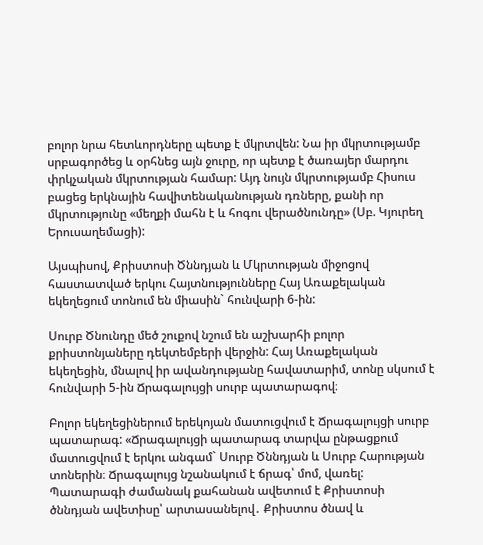բոլոր նրա հետևորդները պետք է մկրտվեն: Նա իր մկրտությամբ սրբագործեց և օրհնեց այն ջուրը, որ պետք է ծառայեր մարդու փրկչական մկրտության համար: Այդ նույն մկրտությամբ Հիսուս բացեց երկնային հավիտենականության դռները, քանի որ մկրտությունը «մեղքի մահն է և հոգու վերածնունդը» (Սբ. Կյուրեղ Երուսաղեմացի):

Այսպիսով, Քրիստոսի Ծննդյան և Մկրտության միջոցով հաստատված երկու Հայտնությունները Հայ Առաքելական եկեղեցում տոնում են միասին` հունվարի 6-ին:

Սուրբ Ծնունդը մեծ շուքով նշում են աշխարհի բոլոր քրիստոնյաները դեկտեմբերի վերջին: Հայ Առաքելական եկեղեցին, մնալով իր ավանդությանը հավատարիմ, տոնը սկսում է հունվարի 5-ին Ճրագալույցի սուրբ պատարագով։

Բոլոր եկեղեցիներում երեկոյան մատուցվում է Ճրագալույցի սուրբ պատարագ: «Ճրագալույցի պատարագ տարվա ընթացքում մատուցվում է երկու անգամ` Սուրբ Ծննդյան և Սուրբ Հարության տոներին։ Ճրագալույց նշանակում է ճրագ՝ մոմ, վառել: Պատարագի ժամանակ քահանան ավետում է Քրիստոսի ծննդյան ավետիսը՝ արտասանելով․ Քրիստոս ծնավ և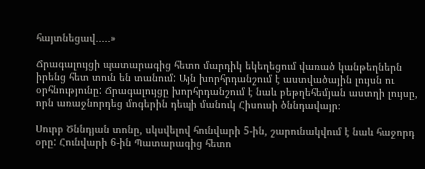հայտնեցավ․․․․․»

Ճրագալույցի պատարագից հետո մարդիկ եկեղեցում վառած կանթեղներն իրենց հետ տուն են տանում: Այն խորհրդանշում է աստվածային լույսն ու օրհնությունը: Ճրագալույցը խորհրդանշում է նաև բեթղեհեմյան աստղի լույսը, որն առաջնորդեց մոգերին դեպի մանուկ Հիսուսի ծննդավայր։

Սուրբ Ծննդյան տոնը, սկսվելով հունվարի 5-ին, շարունակվում է նաև հաջորդ օրը: Հունվարի 6-ին Պատարագից հետո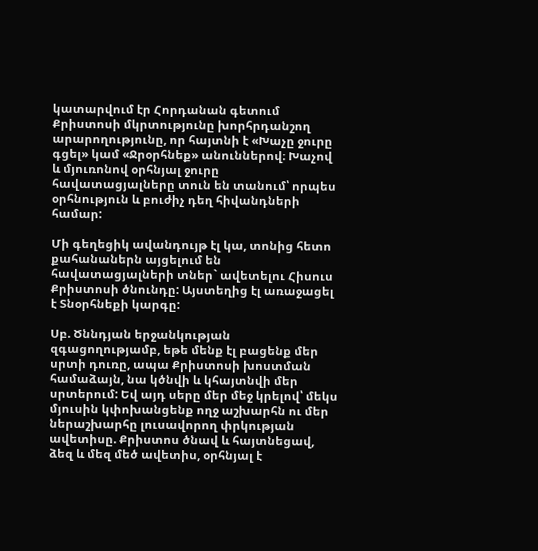կատարվում էր Հորդանան գետում Քրիստոսի մկրտությունը խորհրդանշող արարողությունը, որ հայտնի է «Խաչը ջուրը գցել» կամ «Ջրօրհնեք» անուններով։ Խաչով և մյուռոնով օրհնյալ ջուրը հավատացյալները տուն են տանում՝ որպես օրհնություն և բուժիչ դեղ հիվանդների համար:

Մի գեղեցիկ ավանդույթ էլ կա, տոնից հետո քահանաներն այցելում են հավատացյալների տներ` ավետելու Հիսուս Քրիստոսի ծնունդը: Այստեղից էլ առաջացել է Տնօրհնեքի կարգը:

Սբ. Ծննդյան երջանկության զգացողությամբ, եթե մենք էլ բացենք մեր սրտի դուռը, ապա Քրիստոսի խոստման համաձայն, նա կծնվի և կհայտնվի մեր սրտերում: Եվ այդ սերը մեր մեջ կրելով՝ մեկս մյուսին կփոխանցենք ողջ աշխարհն ու մեր ներաշխարհը լուսավորող փրկության ավետիսը. Քրիստոս ծնավ և հայտնեցավ, ձեզ և մեզ մեծ ավետիս, օրհնյալ է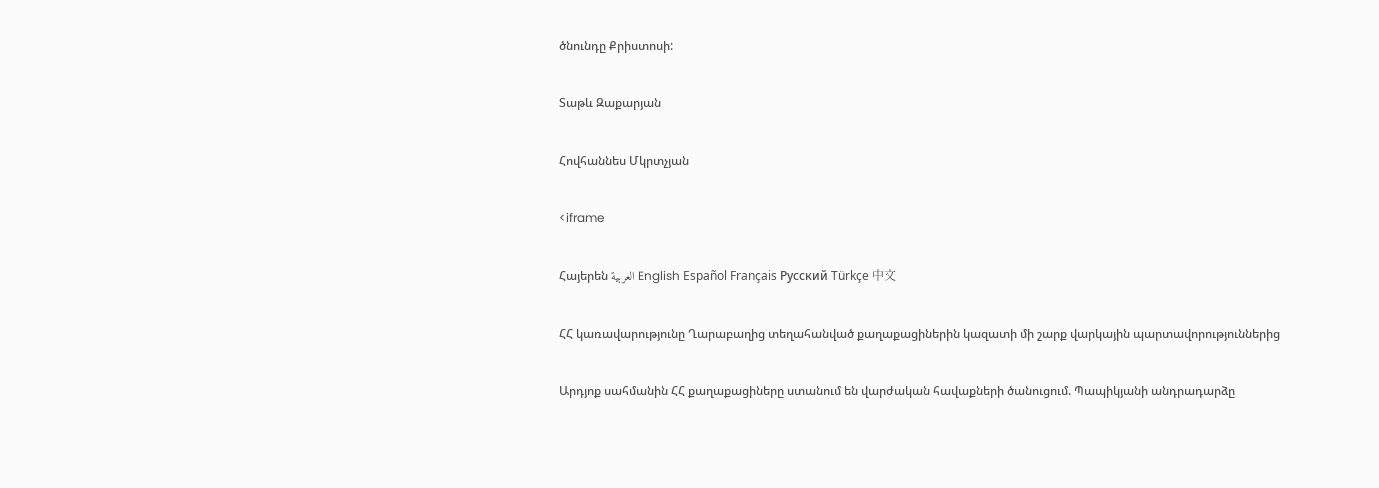ծնունդը Քրիստոսի:

Տաթև Զաքարյան

Հովհաննես Մկրտչյան

<iframe

Հայերեն العربية English Español Français Русский Türkçe 中文

ՀՀ կառավարությունը Ղարաբաղից տեղահանված քաղաքացիներին կազատի մի շարք վարկային պարտավորություններից

Արդյոք սահմանին ՀՀ քաղաքացիները ստանում են վարժական հավաքների ծանուցում. Պապիկյանի անդրադարձը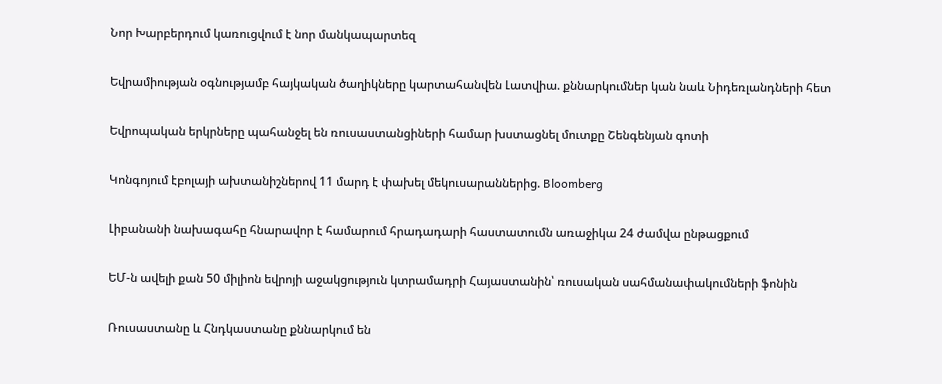Նոր Խարբերդում կառուցվում է նոր մանկապարտեզ

Եվրամիության օգնությամբ հայկական ծաղիկները կարտահանվեն Լատվիա. քննարկումներ կան նաև Նիդեռլանդների հետ

Եվրոպական երկրները պահանջել են ռուսաստանցիների համար խստացնել մուտքը Շենգենյան գոտի

Կոնգոյում էբոլայի ախտանիշներով 11 մարդ է փախել մեկուսարաններից. Bloomberg

Լիբանանի նախագահը հնարավոր է համարում հրադադարի հաստատումն առաջիկա 24 ժամվա ընթացքում

ԵՄ-ն ավելի քան 50 միլիոն եվրոյի աջակցություն կտրամադրի Հայաստանին՝ ռուսական սահմանափակումների ֆոնին

Ռուսաստանը և Հնդկաստանը քննարկում են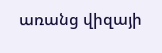առանց վիզայի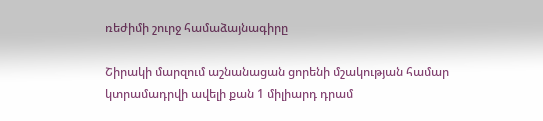ռեժիմի շուրջ համաձայնագիրը

Շիրակի մարզում աշնանացան ցորենի մշակության համար կտրամադրվի ավելի քան 1 միլիարդ դրամ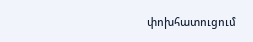փոխհատուցում